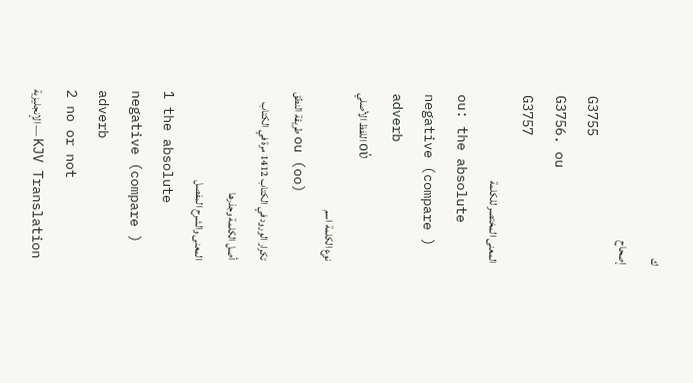ك
إصحاح
G3755
G3756. ou
G3757
المعنى المختصر للكلمة
ou: the absolute negative (compare ) adverb
اللفظ الأصلي οὐ
نوع الكلمة اسم
طريقة النطق ou (oo)
تكرار الورود في الكتاب 1412 مرة في الكتاب
أصل الكلمة وجذرها
المعنى والشرح المفصل
1 the absolute negative (compare ) adverb
2 no or not
الإنجليزية — KJV Translation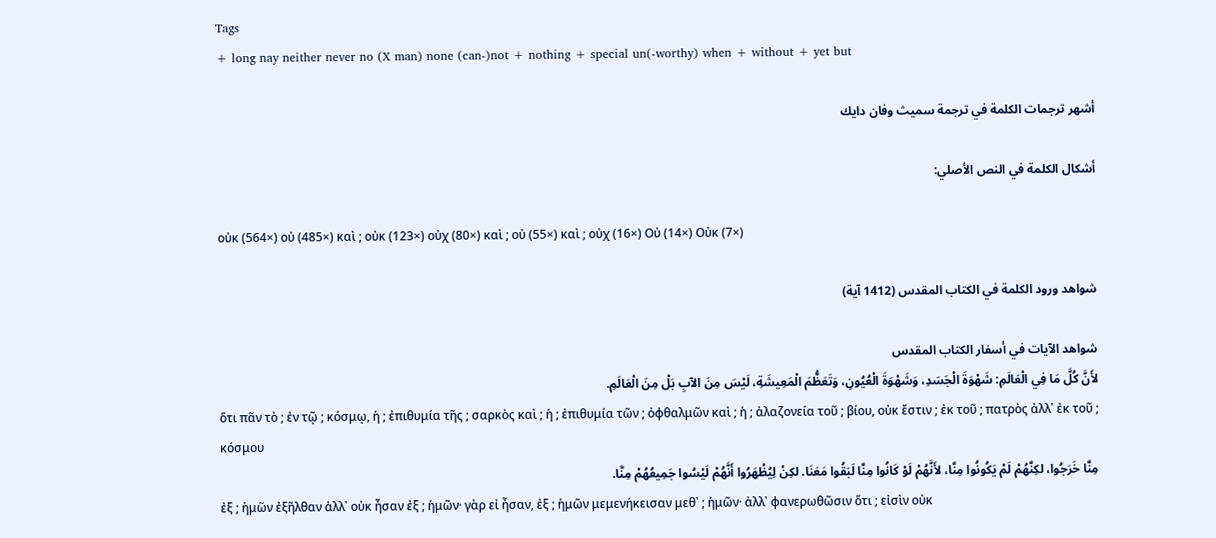Tags
+ long nay neither never no (X man) none (can-)not + nothing + special un(-worthy) when + without + yet but

أشهر ترجمات الكلمة في ترجمة سميث وفان دايك

أشكال الكلمة في النص الأصلي:

οὐκ (564×) οὐ (485×) καὶ ; οὐκ (123×) οὐχ (80×) καὶ ; οὐ (55×) καὶ ; οὐχ (16×) Οὐ (14×) Οὐκ (7×)

شواهد ورود الكلمة في الكتاب المقدس (1412 آية)

شواهد الآيات في أسفار الكتاب المقدس
لأَنَّ كُلَّ مَا فِي الْعَالَمِ: شَهْوَةَ الْجَسَدِ، وَشَهْوَةَ الْعُيُونِ، وَتَعَظُّمَ الْمَعِيشَةِ، لَيْسَ مِنَ الآبِ بَلْ مِنَ الْعَالَمِ.
ὅτι πᾶν τὸ ; ἐν τῷ ; κόσμῳ, ἡ ; ἐπιθυμία τῆς ; σαρκὸς καὶ ; ἡ ; ἐπιθυμία τῶν ; ὀφθαλμῶν καὶ ; ἡ ; ἀλαζονεία τοῦ ; βίου, οὐκ ἔστιν ; ἐκ τοῦ ; πατρὸς ἀλλ᾽ ἐκ τοῦ ; κόσμου
مِنَّا خَرَجُوا، لكِنَّهُمْ لَمْ يَكُونُوا مِنَّا، لأَنَّهُمْ لَوْ كَانُوا مِنَّا لَبَقُوا مَعَنَا. لكِنْ لِيُظْهَرُوا أَنَّهُمْ لَيْسُوا جَمِيعُهُمْ مِنَّا.
ἐξ ; ἡμῶν ἐξῆλθαν ἀλλ᾽ οὐκ ἦσαν ἐξ ; ἡμῶν· γὰρ εἰ ἦσαν, ἐξ ; ἡμῶν μεμενήκεισαν μεθ᾽ ; ἡμῶν· ἀλλ᾽ φανερωθῶσιν ὅτι ; εἰσὶν οὐκ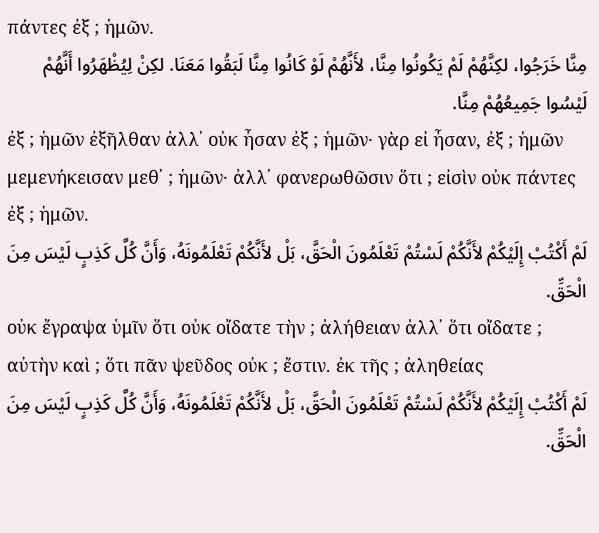πάντες ἐξ ; ἡμῶν.
مِنَّا خَرَجُوا، لكِنَّهُمْ لَمْ يَكُونُوا مِنَّا، لأَنَّهُمْ لَوْ كَانُوا مِنَّا لَبَقُوا مَعَنَا. لكِنْ لِيُظْهَرُوا أَنَّهُمْ لَيْسُوا جَمِيعُهُمْ مِنَّا.
ἐξ ; ἡμῶν ἐξῆλθαν ἀλλ᾽ οὐκ ἦσαν ἐξ ; ἡμῶν· γὰρ εἰ ἦσαν, ἐξ ; ἡμῶν μεμενήκεισαν μεθ᾽ ; ἡμῶν· ἀλλ᾽ φανερωθῶσιν ὅτι ; εἰσὶν οὐκ πάντες ἐξ ; ἡμῶν.
لَمْ أَكْتُبْ إِلَيْكُمْ لأَنَّكُمْ لَسْتُمْ تَعْلَمُونَ الْحَقَّ، بَلْ لأَنَّكُمْ تَعْلَمُونَهُ، وَأَنَّ كُلَّ كَذِبٍ لَيْسَ مِنَ الْحَقِّ.
οὐκ ἔγραψα ὑμῖν ὅτι οὐκ οἴδατε τὴν ; ἀλήθειαν ἀλλ᾽ ὅτι οἴδατε ; αὐτὴν καὶ ; ὅτι πᾶν ψεῦδος οὐκ ; ἔστιν. ἐκ τῆς ; ἀληθείας
لَمْ أَكْتُبْ إِلَيْكُمْ لأَنَّكُمْ لَسْتُمْ تَعْلَمُونَ الْحَقَّ، بَلْ لأَنَّكُمْ تَعْلَمُونَهُ، وَأَنَّ كُلَّ كَذِبٍ لَيْسَ مِنَ الْحَقِّ.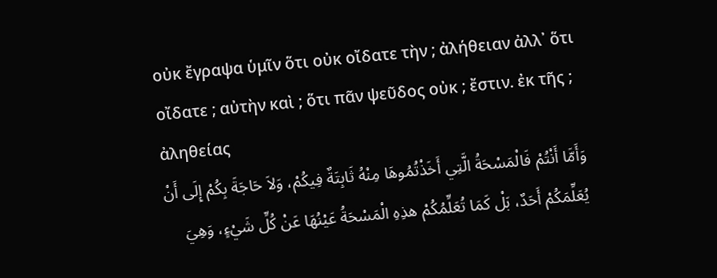οὐκ ἔγραψα ὑμῖν ὅτι οὐκ οἴδατε τὴν ; ἀλήθειαν ἀλλ᾽ ὅτι οἴδατε ; αὐτὴν καὶ ; ὅτι πᾶν ψεῦδος οὐκ ; ἔστιν. ἐκ τῆς ; ἀληθείας
وَأَمَّا أَنْتُمْ فَالْمَسْحَةُ الَّتِي أَخَذْتُمُوهَا مِنْهُ ثَابِتَةٌ فِيكُمْ، وَلاَ حَاجَةَ بِكُمْ إِلَى أَنْ يُعَلِّمَكُمْ أَحَدٌ، بَلْ كَمَا تُعَلِّمُكُمْ هذِهِ الْمَسْحَةُ عَيْنُهَا عَنْ كُلِّ شَيْءٍ، وَهِيَ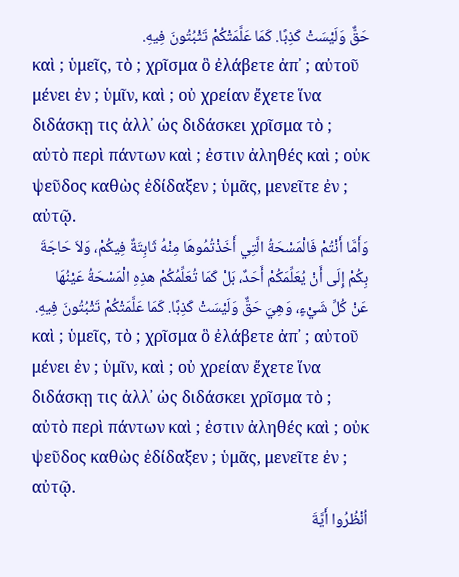حَقٌّ وَلَيْسَتْ كَذِبًا. كَمَا عَلَّمَتْكُمْ تَثْبُتُونَ فِيهِ.
καὶ ; ὑμεῖς, τὸ ; χρῖσμα ὃ ἐλάβετε ἀπ᾽ ; αὐτοῦ μένει ἐν ; ὑμῖν, καὶ ; οὐ χρείαν ἔχετε ἵνα διδάσκῃ τις ἀλλ᾽ ὡς διδάσκει χρῖσμα τὸ ; αὐτὸ περὶ πάντων καὶ ; ἐστιν ἀληθές καὶ ; οὐκ ψεῦδος καθὼς ἐδίδαξεν ; ὑμᾶς, μενεῖτε ἐν ; αὐτῷ.
وَأَمَّا أَنْتُمْ فَالْمَسْحَةُ الَّتِي أَخَذْتُمُوهَا مِنْهُ ثَابِتَةٌ فِيكُمْ، وَلاَ حَاجَةَ بِكُمْ إِلَى أَنْ يُعَلِّمَكُمْ أَحَدٌ، بَلْ كَمَا تُعَلِّمُكُمْ هذِهِ الْمَسْحَةُ عَيْنُهَا عَنْ كُلِّ شَيْءٍ، وَهِيَ حَقٌّ وَلَيْسَتْ كَذِبًا. كَمَا عَلَّمَتْكُمْ تَثْبُتُونَ فِيهِ.
καὶ ; ὑμεῖς, τὸ ; χρῖσμα ὃ ἐλάβετε ἀπ᾽ ; αὐτοῦ μένει ἐν ; ὑμῖν, καὶ ; οὐ χρείαν ἔχετε ἵνα διδάσκῃ τις ἀλλ᾽ ὡς διδάσκει χρῖσμα τὸ ; αὐτὸ περὶ πάντων καὶ ; ἐστιν ἀληθές καὶ ; οὐκ ψεῦδος καθὼς ἐδίδαξεν ; ὑμᾶς, μενεῖτε ἐν ; αὐτῷ.
اُنْظُرُوا أَيَّةَ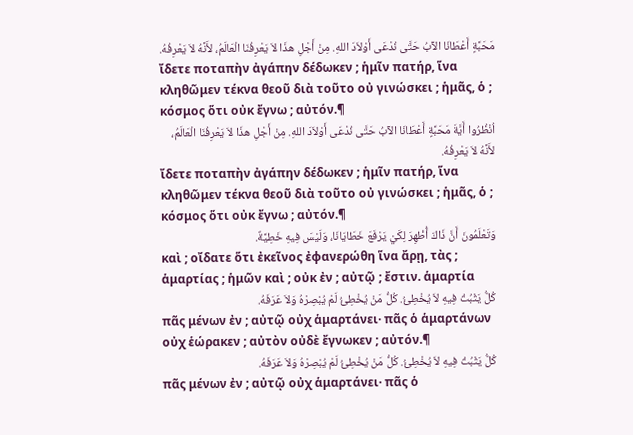مَحَبَّةٍ أَعْطَانَا الآبُ حَتَّى نُدْعَى أَوْلاَدَ اللهِ. مِنْ أَجْلِ هذَا لاَ يَعْرِفُنَا الْعَالَمُ، لأَنَّهُ لاَ يَعْرِفُهُ.
ἴδετε ποταπὴν ἀγάπην δέδωκεν ; ἡμῖν πατήρ, ἵνα κληθῶμεν τέκνα θεοῦ διὰ τοῦτο οὐ γινώσκει ; ἡμᾶς, ὁ ; κόσμος ὅτι οὐκ ἔγνω ; αὐτόν.¶
اُنْظُرُوا أَيَّةَ مَحَبَّةٍ أَعْطَانَا الآبُ حَتَّى نُدْعَى أَوْلاَدَ اللهِ. مِنْ أَجْلِ هذَا لاَ يَعْرِفُنَا الْعَالَمُ، لأَنَّهُ لاَ يَعْرِفُهُ.
ἴδετε ποταπὴν ἀγάπην δέδωκεν ; ἡμῖν πατήρ, ἵνα κληθῶμεν τέκνα θεοῦ διὰ τοῦτο οὐ γινώσκει ; ἡμᾶς, ὁ ; κόσμος ὅτι οὐκ ἔγνω ; αὐτόν.¶
وَتَعْلَمُونَ أَنَّ ذَاكَ أُظْهِرَ لِكَيْ يَرْفَعَ خَطَايَانَا، وَلَيْسَ فِيهِ خَطِيَّةٌ.
καὶ ; οἴδατε ὅτι ἐκεῖνος ἐφανερώθη ἵνα ἄρῃ, τὰς ; ἁμαρτίας ; ἡμῶν καὶ ; οὐκ ἐν ; αὐτῷ ; ἔστιν. ἁμαρτία
كُلُّ يَثْبُتُ فِيهِ لاَ يُخْطِئُ. كُلُّ مَنْ يُخْطِئُ لَمْ يُبْصِرْهُ وَلاَ عَرَفَهُ.
πᾶς μένων ἐν ; αὐτῷ οὐχ ἁμαρτάνει· πᾶς ὁ ἁμαρτάνων οὐχ ἑώρακεν ; αὐτὸν οὐδὲ ἔγνωκεν ; αὐτόν.¶
كُلُّ يَثْبُتُ فِيهِ لاَ يُخْطِئُ. كُلُّ مَنْ يُخْطِئُ لَمْ يُبْصِرْهُ وَلاَ عَرَفَهُ.
πᾶς μένων ἐν ; αὐτῷ οὐχ ἁμαρτάνει· πᾶς ὁ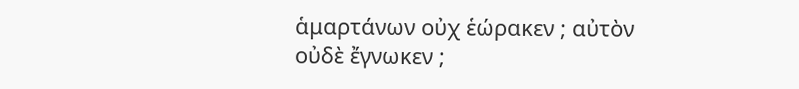ἁμαρτάνων οὐχ ἑώρακεν ; αὐτὸν οὐδὲ ἔγνωκεν ;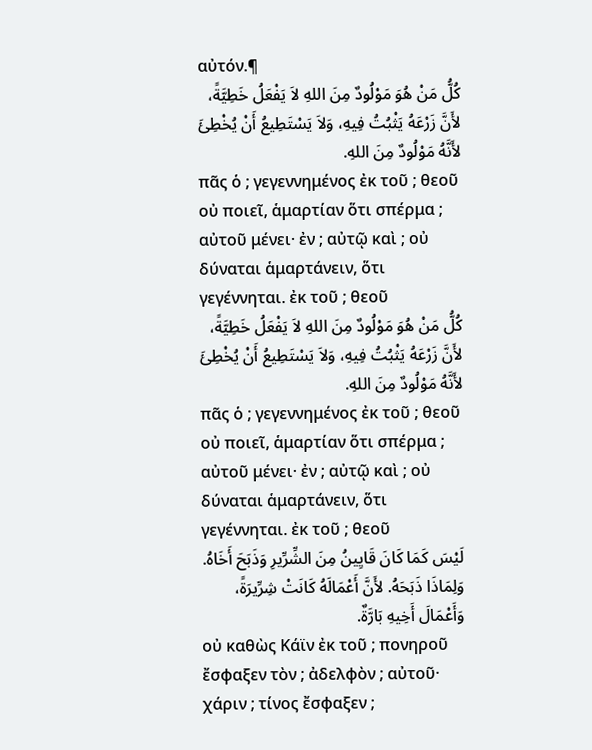αὐτόν.¶
كُلُّ مَنْ هُوَ مَوْلُودٌ مِنَ اللهِ لاَ يَفْعَلُ خَطِيَّةً، لأَنَّ زَرْعَهُ يَثْبُتُ فِيهِ، وَلاَ يَسْتَطِيعُ أَنْ يُخْطِئَ لأَنَّهُ مَوْلُودٌ مِنَ اللهِ.
πᾶς ὁ ; γεγεννημένος ἐκ τοῦ ; θεοῦ οὐ ποιεῖ, ἁμαρτίαν ὅτι σπέρμα ; αὐτοῦ μένει· ἐν ; αὐτῷ καὶ ; οὐ δύναται ἁμαρτάνειν, ὅτι γεγέννηται. ἐκ τοῦ ; θεοῦ
كُلُّ مَنْ هُوَ مَوْلُودٌ مِنَ اللهِ لاَ يَفْعَلُ خَطِيَّةً، لأَنَّ زَرْعَهُ يَثْبُتُ فِيهِ، وَلاَ يَسْتَطِيعُ أَنْ يُخْطِئَ لأَنَّهُ مَوْلُودٌ مِنَ اللهِ.
πᾶς ὁ ; γεγεννημένος ἐκ τοῦ ; θεοῦ οὐ ποιεῖ, ἁμαρτίαν ὅτι σπέρμα ; αὐτοῦ μένει· ἐν ; αὐτῷ καὶ ; οὐ δύναται ἁμαρτάνειν, ὅτι γεγέννηται. ἐκ τοῦ ; θεοῦ
لَيْسَ كَمَا كَانَ قَايِينُ مِنَ الشِّرِّيرِ وَذَبَحَ أَخَاهُ. وَلِمَاذَا ذَبَحَهُ. لأَنَّ أَعْمَالَهُ كَانَتْ شِرِّيرَةً، وَأَعْمَالَ أَخِيهِ بَارَّةٌ.
οὐ καθὼς Κάϊν ἐκ τοῦ ; πονηροῦ ἔσφαξεν τὸν ; ἀδελφὸν ; αὐτοῦ· χάριν ; τίνος ἔσφαξεν ;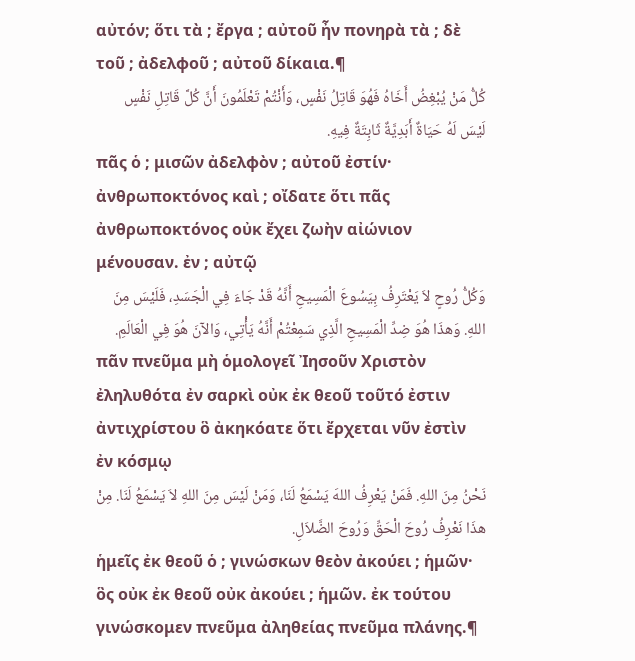αὐτόν; ὅτι τὰ ; ἔργα ; αὐτοῦ ἦν πονηρὰ τὰ ; δὲ τοῦ ; ἀδελφοῦ ; αὐτοῦ δίκαια.¶
كُلُّ مَنْ يُبْغِضُ أَخَاهُ فَهُوَ قَاتِلُ نَفْسٍ، وَأَنْتُمْ تَعْلَمُونَ أَنَّ كُلَّ قَاتِلِ نَفْسٍ لَيْسَ لَهُ حَيَاةٌ أَبَدِيَّةٌ ثَابِتَةٌ فِيهِ.
πᾶς ὁ ; μισῶν ἀδελφὸν ; αὐτοῦ ἐστίν· ἀνθρωποκτόνος καὶ ; οἴδατε ὅτι πᾶς ἀνθρωποκτόνος οὐκ ἔχει ζωὴν αἰώνιον μένουσαν. ἐν ; αὐτῷ
وَكُلُّ رُوحٍ لاَ يَعْتَرِفُ بِيَسُوعَ الْمَسِيحِ أَنَّهُ قَدْ جَاءَ فِي الْجَسَدِ، فَلَيْسَ مِنَ اللهِ. وَهذَا هُوَ ضِدِّ الْمَسِيحِ الَّذِي سَمِعْتُمْ أَنَّهُ يَأْتِي، وَالآنَ هُوَ فِي الْعَالَمِ.
πᾶν πνεῦμα μὴ ὁμολογεῖ Ἰησοῦν Χριστὸν ἐληλυθότα ἐν σαρκὶ οὐκ ἐκ θεοῦ τοῦτό ἐστιν ἀντιχρίστου ὃ ἀκηκόατε ὅτι ἔρχεται νῦν ἐστὶν ἐν κόσμῳ
نَحْنُ مِنَ اللهِ. فَمَنْ يَعْرِفُ اللهَ يَسْمَعُ لَنَا، وَمَنْ لَيْسَ مِنَ اللهِ لاَ يَسْمَعُ لَنَا. مِنْ هذَا نَعْرِفُ رُوحَ الْحَقِّ وَرُوحَ الضَّلاَلِ.
ἡμεῖς ἐκ θεοῦ ὁ ; γινώσκων θεὸν ἀκούει ; ἡμῶν· ὃς οὐκ ἐκ θεοῦ οὐκ ἀκούει ; ἡμῶν. ἐκ τούτου γινώσκομεν πνεῦμα ἀληθείας πνεῦμα πλάνης.¶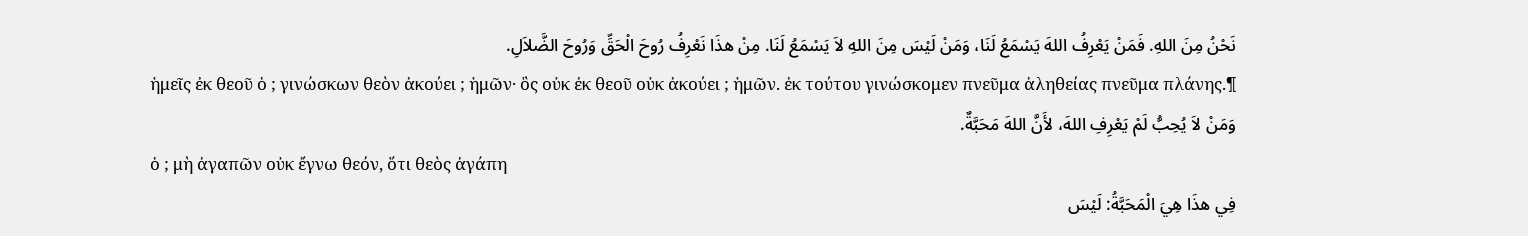نَحْنُ مِنَ اللهِ. فَمَنْ يَعْرِفُ اللهَ يَسْمَعُ لَنَا، وَمَنْ لَيْسَ مِنَ اللهِ لاَ يَسْمَعُ لَنَا. مِنْ هذَا نَعْرِفُ رُوحَ الْحَقِّ وَرُوحَ الضَّلاَلِ.
ἡμεῖς ἐκ θεοῦ ὁ ; γινώσκων θεὸν ἀκούει ; ἡμῶν· ὃς οὐκ ἐκ θεοῦ οὐκ ἀκούει ; ἡμῶν. ἐκ τούτου γινώσκομεν πνεῦμα ἀληθείας πνεῦμα πλάνης.¶
وَمَنْ لاَ يُحِبُّ لَمْ يَعْرِفِ اللهَ، لأَنَّ اللهَ مَحَبَّةٌ.
ὁ ; μὴ ἀγαπῶν οὐκ ἔγνω θεόν, ὅτι θεὸς ἀγάπη
فِي هذَا هِيَ الْمَحَبَّةُ: لَيْسَ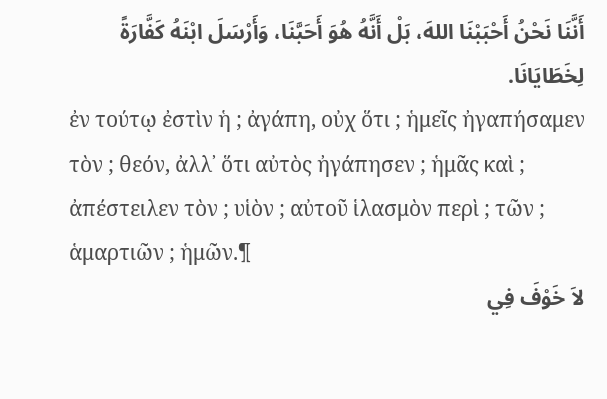أَنَّنَا نَحْنُ أَحْبَبْنَا اللهَ، بَلْ أَنَّهُ هُوَ أَحَبَّنَا، وَأَرْسَلَ ابْنَهُ كَفَّارَةً لِخَطَايَانَا.
ἐν τούτῳ ἐστὶν ἡ ; ἀγάπη, οὐχ ὅτι ; ἡμεῖς ἠγαπήσαμεν τὸν ; θεόν, ἀλλ᾽ ὅτι αὐτὸς ἠγάπησεν ; ἡμᾶς καὶ ; ἀπέστειλεν τὸν ; υἱὸν ; αὐτοῦ ἱλασμὸν περὶ ; τῶν ; ἁμαρτιῶν ; ἡμῶν.¶
لاَ خَوْفَ فِي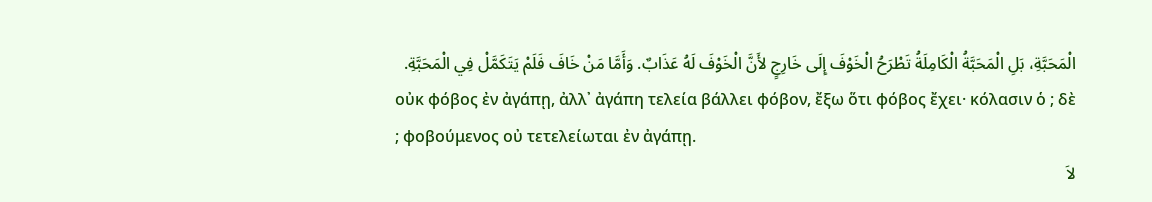الْمَحَبَّةِ، بَلِ الْمَحَبَّةُ الْكَامِلَةُ تَطْرَحُ الْخَوْفَ إِلَى خَارِجٍ لأَنَّ الْخَوْفَ لَهُ عَذَابٌ. وَأَمَّا مَنْ خَافَ فَلَمْ يَتَكَمَّلْ فِي الْمَحَبَّةِ.
οὐκ φόβος ἐν ἀγάπῃ, ἀλλ᾽ ἀγάπη τελεία βάλλει φόβον, ἔξω ὅτι φόβος ἔχει· κόλασιν ὁ ; δὲ ; φοβούμενος οὐ τετελείωται ἐν ἀγάπῃ.
لاَ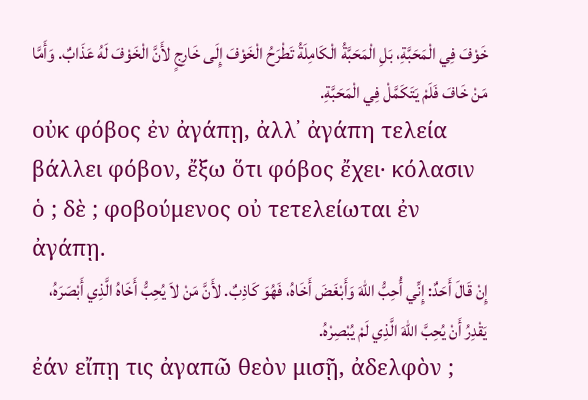خَوْفَ فِي الْمَحَبَّةِ، بَلِ الْمَحَبَّةُ الْكَامِلَةُ تَطْرَحُ الْخَوْفَ إِلَى خَارِجٍ لأَنَّ الْخَوْفَ لَهُ عَذَابٌ. وَأَمَّا مَنْ خَافَ فَلَمْ يَتَكَمَّلْ فِي الْمَحَبَّةِ.
οὐκ φόβος ἐν ἀγάπῃ, ἀλλ᾽ ἀγάπη τελεία βάλλει φόβον, ἔξω ὅτι φόβος ἔχει· κόλασιν ὁ ; δὲ ; φοβούμενος οὐ τετελείωται ἐν ἀγάπῃ.
إِنْ قَالَ أَحَدٌ: إِنِّي أُحِبُّ اللهَ وَأَبْغَضَ أَخَاهُ، فَهُوَ كَاذِبٌ. لأَنَّ مَنْ لاَ يُحِبُّ أَخَاهُ الَّذِي أَبْصَرَهُ، يَقْدِرُ أَنْ يُحِبَّ اللهَ الَّذِي لَمْ يُبْصِرْهُ.
ἐάν εἴπῃ τις ἀγαπῶ θεὸν μισῇ, ἀδελφὸν ;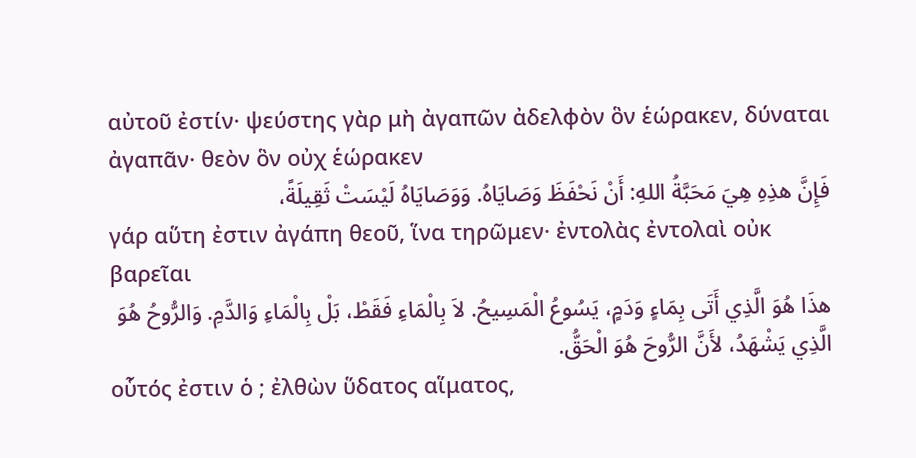αὐτοῦ ἐστίν· ψεύστης γὰρ μὴ ἀγαπῶν ἀδελφὸν ὃν ἑώρακεν, δύναται ἀγαπᾶν· θεὸν ὃν οὐχ ἑώρακεν
فَإِنَّ هذِهِ هِيَ مَحَبَّةُ اللهِ: أَنْ نَحْفَظَ وَصَايَاهُ. وَوَصَايَاهُ لَيْسَتْ ثَقِيلَةً،
γάρ αὕτη ἐστιν ἀγάπη θεοῦ, ἵνα τηρῶμεν· ἐντολὰς ἐντολαὶ οὐκ βαρεῖαι
هذَا هُوَ الَّذِي أَتَى بِمَاءٍ وَدَمٍ، يَسُوعُ الْمَسِيحُ. لاَ بِالْمَاءِ فَقَطْ، بَلْ بِالْمَاءِ وَالدَّمِ. وَالرُّوحُ هُوَ الَّذِي يَشْهَدُ، لأَنَّ الرُّوحَ هُوَ الْحَقُّ.
οὗτός ἐστιν ὁ ; ἐλθὼν ὕδατος αἵματος,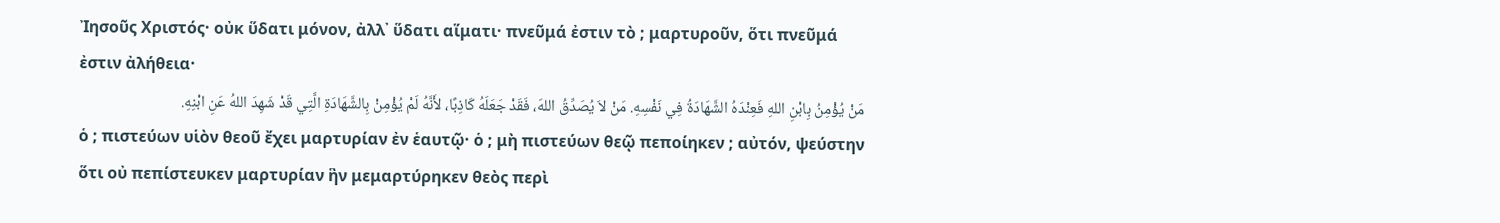Ἰησοῦς Χριστός· οὐκ ὕδατι μόνον, ἀλλ᾽ ὕδατι αἵματι· πνεῦμά ἐστιν τὸ ; μαρτυροῦν, ὅτι πνεῦμά ἐστιν ἀλήθεια·
مَنْ يُؤْمِنُ بِابْنِ اللهِ فَعِنْدَهُ الشَّهَادَةُ فِي نَفْسِهِ. مَنْ لاَ يُصَدِّقُ اللهَ، فَقَدْ جَعَلَهُ كَاذِبًا، لأَنَّهُ لَمْ يُؤْمِنْ بِالشَّهَادَةِ الَّتِي قَدْ شَهِدَ اللهُ عَنِ ابْنِهِ.
ὁ ; πιστεύων υἱὸν θεοῦ ἔχει μαρτυρίαν ἐν ἑαυτῷ· ὁ ; μὴ πιστεύων θεῷ πεποίηκεν ; αὐτόν, ψεύστην ὅτι οὐ πεπίστευκεν μαρτυρίαν ἣν μεμαρτύρηκεν θεὸς περὶ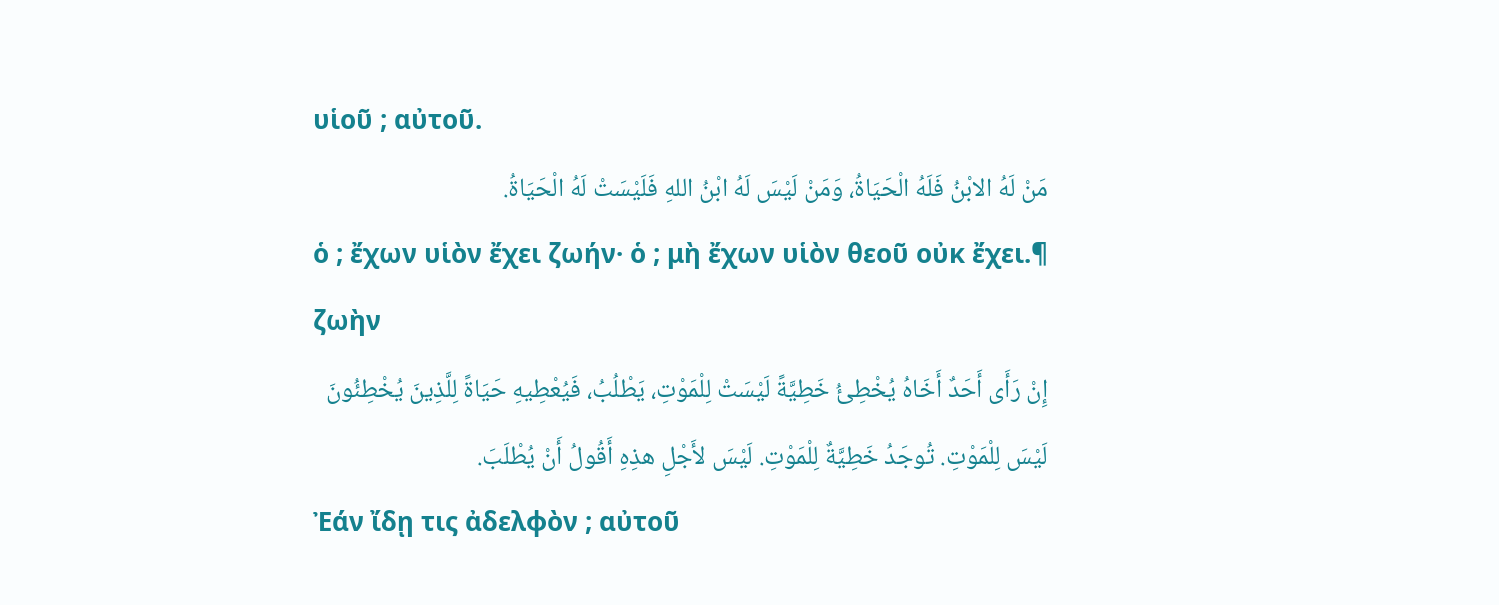υἱοῦ ; αὐτοῦ.
مَنْ لَهُ الابْنُ فَلَهُ الْحَيَاةُ، وَمَنْ لَيْسَ لَهُ ابْنُ اللهِ فَلَيْسَتْ لَهُ الْحَيَاةُ.
ὁ ; ἔχων υἱὸν ἔχει ζωήν· ὁ ; μὴ ἔχων υἱὸν θεοῦ οὐκ ἔχει.¶ ζωὴν
إِنْ رَأَى أَحَدٌ أَخَاهُ يُخْطِئُ خَطِيَّةً لَيْسَتْ لِلْمَوْتِ، يَطْلُبُ، فَيُعْطِيهِ حَيَاةً لِلَّذِينَ يُخْطِئُونَ لَيْسَ لِلْمَوْتِ. تُوجَدُ خَطِيَّةٌ لِلْمَوْتِ. لَيْسَ لأَجْلِ هذِهِ أَقُولُ أَنْ يُطْلَبَ.
Ἐάν ἴδῃ τις ἀδελφὸν ; αὐτοῦ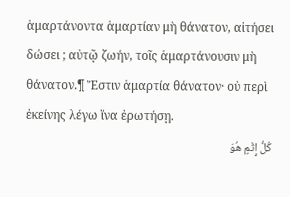ἁμαρτάνοντα ἁμαρτίαν μὴ θάνατον, αἰτήσει δώσει ; αὐτῷ ζωήν, τοῖς ἁμαρτάνουσιν μὴ θάνατον.¶ Ἔστιν ἁμαρτία θάνατον· οὐ περὶ ἐκείνης λέγω ἵνα ἐρωτήσῃ.
كُلُّ إِثْمٍ هُوَ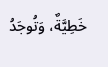خَطِيَّةٌ، وَتُوجَدُ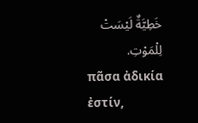خَطِيَّةٌ لَيْسَتْ لِلْمَوْتِ.
πᾶσα ἀδικία ἐστίν,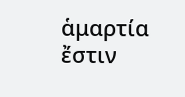ἁμαρτία ἔστιν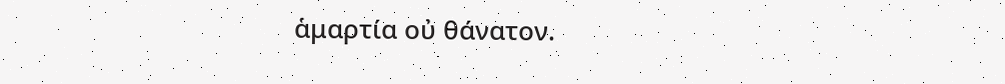ἁμαρτία οὐ θάνατον.